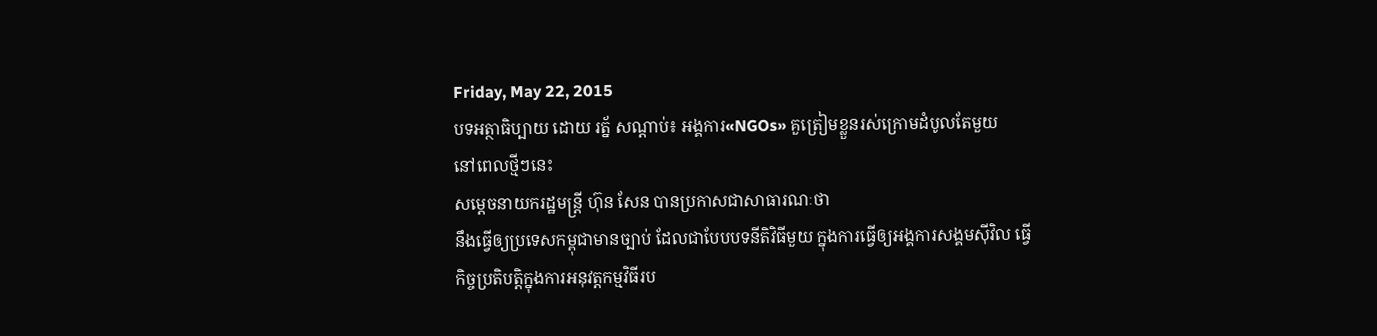Friday, May 22, 2015
បទអត្ថាធិប្បាយ ដោយ រត្ន័ សណ្ដាប់៖ អង្គការ«NGOs» គួត្រៀមខ្លួនរស់ក្រោមដំបូលតែមួយ
នៅពេលថ្មីៗនេះ
សម្ដេចនាយករដ្ឋមន្រ្ដី ហ៊ុន សែន បានប្រកាសជាសាធារណៈថា
នឹងធ្វើឲ្យប្រទេសកម្ពុជាមានច្បាប់ ដែលជាបែបបទនីតិវិធីមួយ ក្នុងការធ្វើឲ្យអង្គការសង្គមស៊ីវិល ធ្វើកិច្ចប្រតិបត្ដិក្នុងការអនុវត្ដកម្មវិធីរប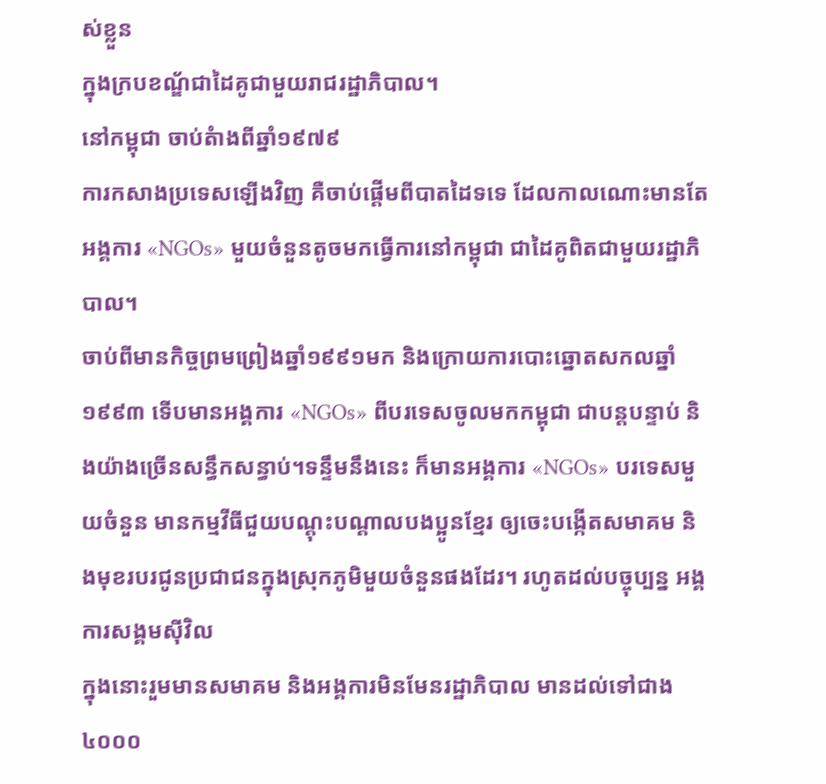ស់ខ្លួន
ក្នុងក្របខណ្ឌ័ជាដៃគូជាមួយរាជរដ្ឋាភិបាល។
នៅកម្ពុជា ចាប់តំាងពីឆ្នាំ១៩៧៩
ការកសាងប្រទេសឡើងវិញ គឺចាប់ផ្ដើមពីបាតដៃទទេ ដែលកាលណោះមានតែអង្គការ «NGOs» មួយចំនួនតូចមកធ្វើការនៅកម្ពុជា ជាដៃគូពិតជាមួយរដ្ឋាភិបាល។
ចាប់ពីមានកិច្ចព្រមព្រៀងឆ្នាំ១៩៩១មក និងក្រោយការបោះឆ្នោតសកលឆ្នាំ១៩៩៣ ទើបមានអង្គការ «NGOs» ពីបរទេសចូលមកកម្ពុជា ជាបន្តបន្ទាប់ និងយ៉ាងច្រើនសន្ធឹកសន្ធាប់។ទន្ទឹមនឹងនេះ ក៏មានអង្គការ «NGOs» បរទេសមួយចំនួន មានកម្មវីធីជួយបណ្តុះបណ្តាលបងប្អូនខ្មែរ ឲ្យចេះបង្កើតសមាគម និងមុខរបរជូនប្រជាជនក្នុងស្រុកភូមិមួយចំនួនផងដែរ។ រហូតដល់បច្ចុប្បន្ន អង្គការសង្គមស៊ីវិល
ក្នុងនោះរួមមានសមាគម និងអង្គការមិនមែនរដ្ឋាភិបាល មានដល់ទៅជាង៤០០០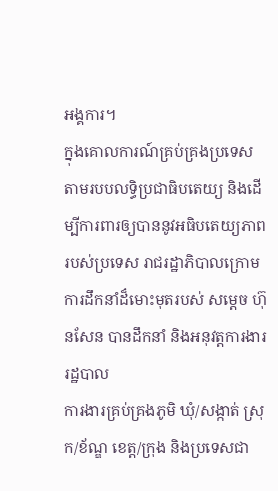អង្គការ។
ក្នុងគោលការណ៍គ្រប់គ្រងប្រទេស
តាមរបបលទ្ធិប្រជាធិបតេយ្យ និងដើម្បីការពារឲ្យបាននូវអធិបតេយ្យភាពរបស់ប្រទេស រាជរដ្ឋាភិបាលក្រោមការដឹកនាំដ៏មោះមុតរបស់ សម្ដេច ហ៊ុនសែន បានដឹកនាំ និងអនុវត្ដការងាររដ្ឋបាល
ការងារគ្រប់គ្រងភូមិ ឃុំ/សង្កាត់ ស្រុក/ខ័ណ្ឌ ខេត្ដ/ក្រុង និងប្រទេសជា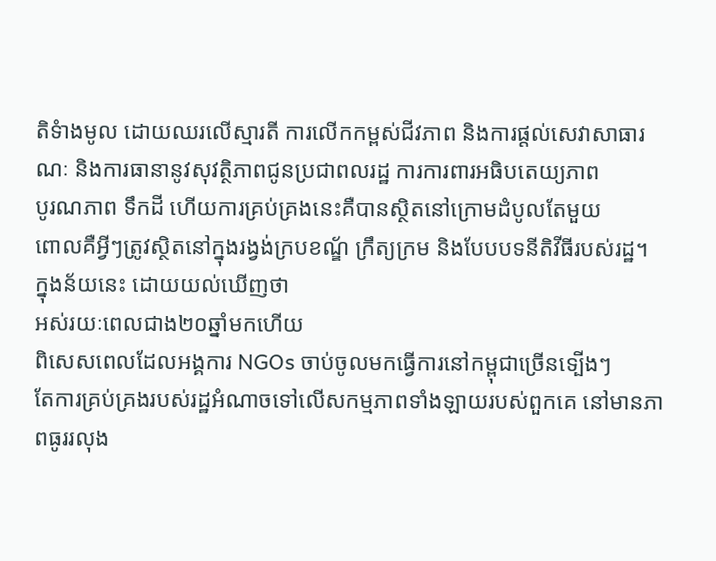តិទំាងមូល ដោយឈរលើស្មារតី ការលើកកម្ពស់ជីវភាព និងការផ្តល់សេវាសាធារណៈ និងការធានានូវសុវត្ថិភាពជូនប្រជាពលរដ្ឋ ការការពារអធិបតេយ្យភាព
បូរណភាព ទឹកដី ហើយការគ្រប់គ្រងនេះគឺបានស្ថិតនៅក្រោមដំបូលតែមួយ
ពោលគឺអ្វីៗត្រូវស្ថិតនៅក្នុងរង្វង់ក្របខណ្ឌ័ ក្រឹត្យក្រម និងបែបបទនីតិវីធីរបស់រដ្ឋ។
ក្នុងន័យនេះ ដោយយល់ឃើញថា
អស់រយៈពេលជាង២០ឆ្នាំមកហើយ
ពិសេសពេលដែលអង្គការ NGOs ចាប់ចូលមកធ្វើការនៅកម្ពុជាច្រើនទ្បើងៗ
តែការគ្រប់គ្រងរបស់រដ្ឋអំណាចទៅលើសកម្មភាពទាំងឡាយរបស់ពួកគេ នៅមានភាពធូររលុង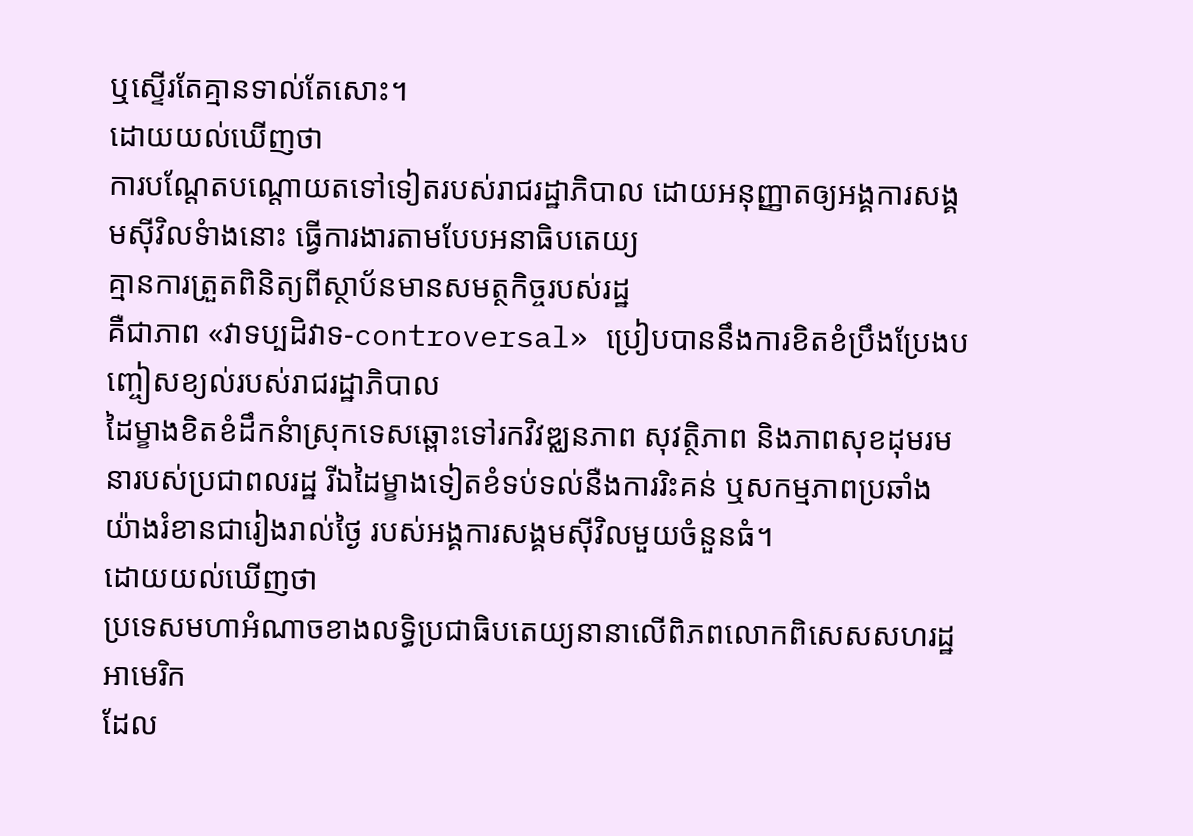ឬស្ទើរតែគ្មានទាល់តែសោះ។
ដោយយល់ឃើញថា
ការបណ្ដែតបណ្ដោយតទៅទៀតរបស់រាជរដ្ឋាភិបាល ដោយអនុញ្ញាតឲ្យអង្គការសង្គមស៊ីវិលទំាងនោះ ធ្វើការងារតាមបែបអនាធិបតេយ្យ
គ្មានការត្រួតពិនិត្យពីស្ថាប័នមានសមត្ថកិច្ចរបស់រដ្ឋ
គឺជាភាព «វាទប្បដិវាទ-controversal» ប្រៀបបាននឹងការខិតខំប្រឹងប្រែងបញ្ចៀសខ្យល់របស់រាជរដ្ឋាភិបាល
ដៃម្ខាងខិតខំដឹកនំាស្រុកទេសឆ្ពោះទៅរកវិវឌ្ឈនភាព សុវត្ថិភាព និងភាពសុខដុមរមនារបស់ប្រជាពលរដ្ឋ រីឯដៃម្ខាងទៀតខំទប់ទល់នឺងការរិះគន់ ឬសកម្មភាពប្រឆាំងយ៉ាងរំខានជារៀងរាល់ថ្ងៃ របស់អង្គការសង្គមស៊ីវិលមួយចំនួនធំ។
ដោយយល់ឃើញថា
ប្រទេសមហាអំណាចខាងលទ្ធិប្រជាធិបតេយ្យនានាលើពិភពលោកពិសេសសហរដ្ឋអាមេរិក
ដែល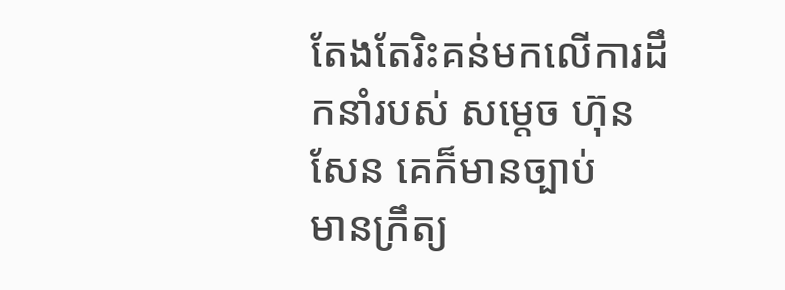តែងតែរិះគន់មកលើការដឹកនាំរបស់ សម្ដេច ហ៊ុន សែន គេក៏មានច្បាប់
មានក្រឹត្យ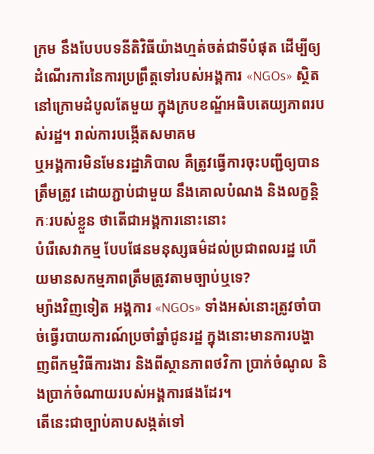ក្រម នឹងបែបបទនីតិវិធីយ៉ាងហ្មត់ចត់ជាទីបំផុត ដើម្បីឲ្យដំណើរការនៃការប្រព្រឹត្ដទៅរបស់អង្គការ «NGOs» ស្ថិតនៅក្រោមដំបូលតែមួយ ក្នុងក្របខណ្ឌ័អធិបតេយ្យភាពរបស់រដ្ឋ។ រាល់ការបង្កើតសមាគម
ឬអង្គការមិនមែនរដ្ឋាភិបាល គឺត្រូវធ្វើការចុះបញ្ជីឲ្យបានត្រឹមត្រូវ ដោយភ្ជាប់ជាមួយ នឹងគោលបំណង និងលក្ខន្ដិកៈរបស់ខ្លួន ថាតើជាអង្គការនោះនោះ
បំរើសេវាកម្ម បែបផែនមនុស្សធម៌ដល់ប្រជាពលរដ្ឋ ហើយមានសកម្មភាពត្រឹមត្រូវតាមច្បាប់ឬទេ?
ម្យ៉ាងវិញទៀត អង្គការ «NGOs» ទាំងអស់នោះត្រូវចាំបាច់ធ្វើរបាយការណ៍ប្រចាំឆ្នាំជូនរដ្ឋ ក្នុងនោះមានការបង្ហាញពីកម្មវិធីការងារ និងពីស្ថានភាពថវិកា ប្រាក់ចំណូល និងប្រាក់ចំណាយរបស់អង្គការផងដែរ។
តើនេះជាច្បាប់គាបសង្កត់ទៅ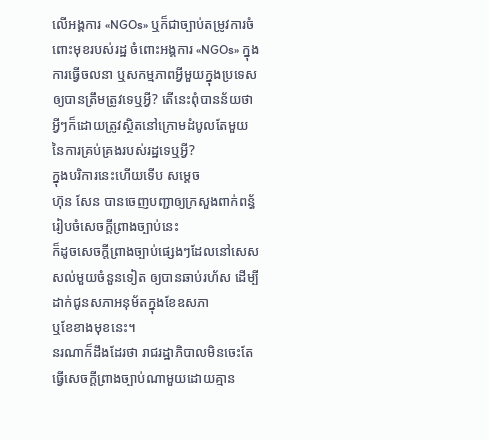លើអង្គការ «NGOs» ឬក៏ជាច្បាប់តម្រូវការចំពោះមុខរបស់រដ្ឋ ចំពោះអង្គការ «NGOs» ក្នុងការធ្វើចលនា ឬសកម្មភាពអ្វីមួយក្នុងប្រទេសឲ្យបានត្រឹមត្រូវទេឬអ្វី? តើនេះពុំបានន័យថា អ្វីៗក៏ដោយត្រូវស្ថិតនៅក្រោមដំបូលតែមួយនៃការគ្រប់គ្រងរបស់រដ្ឋទេឬអ្វី?
ក្នុងបរិការនេះហើយទើប សម្ដេច
ហ៊ុន សែន បានចេញបញ្ជាឲ្យក្រសួងពាក់ពន័្ធរៀបចំសេចក្ដីព្រាងច្បាប់នេះ
ក៏ដូចសេចក្ដីព្រាងច្បាប់ផ្សេងៗដែលនៅសេសសល់មួយចំនួនទៀត ឲ្យបានឆាប់រហ័ស ដើម្បីដាក់ជូនសភាអនុម័តក្នុងខែឧសភា
ឬខែខាងមុខនេះ។
នរណាក៏ដឹងដែរថា រាជរដ្ឋាភិបាលមិនចេះតែធ្វើសេចក្ដីព្រាងច្បាប់ណាមួយដោយគ្មាន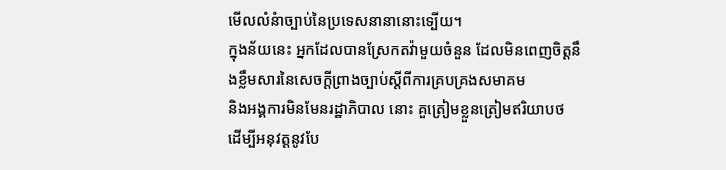មើលលំនំាច្បាប់នៃប្រទេសនានានោះទ្បើយ។
ក្នុងន័យនេះ អ្នកដែលបានស្រែកតវ៉ាមួយចំនួន ដែលមិនពេញចិត្ដនឹងខ្លឹមសារនៃសេចក្ដីព្រាងច្បាប់ស្ដីពីការគ្របគ្រងសមាគម
និងអង្គការមិនមែនរដ្ឋាភិបាល នោះ គួត្រៀមខ្លួនត្រៀមឥរិយាបថ ដើម្បីអនុវត្ដនូវបែ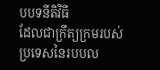បបទនីតិវិធី
ដែលជាក្រឹត្យក្រមរបស់ប្រទេសនៃរបបល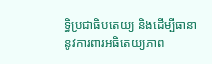ទ្ធិប្រជាធិបតេយ្យ និងដើម្បីធានានូវការពារអធិតេយ្យភាព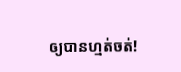ឲ្យបានហ្មត់ចត់!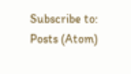Subscribe to:
Posts (Atom)